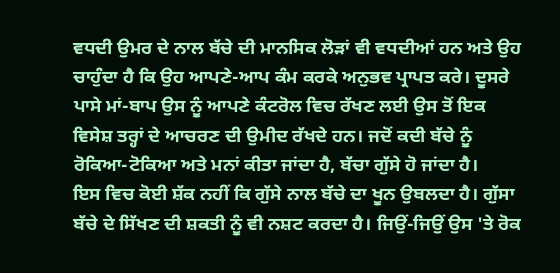ਵਧਦੀ ਉਮਰ ਦੇ ਨਾਲ ਬੱਚੇ ਦੀ ਮਾਨਸਿਕ ਲੋੜਾਂ ਵੀ ਵਧਦੀਆਂ ਹਨ ਅਤੇ ਉਹ ਚਾਹੁੰਦਾ ਹੈ ਕਿ ਉਹ ਆਪਣੇ-ਆਪ ਕੰਮ ਕਰਕੇ ਅਨੁਭਵ ਪ੍ਰਾਪਤ ਕਰੇ। ਦੂਸਰੇ ਪਾਸੇ ਮਾਂ-ਬਾਪ ਉਸ ਨੂੰ ਆਪਣੇ ਕੰਟਰੋਲ ਵਿਚ ਰੱਖਣ ਲਈ ਉਸ ਤੋਂ ਇਕ ਵਿਸੇਸ਼ ਤਰ੍ਹਾਂ ਦੇ ਆਚਰਣ ਦੀ ਉਮੀਦ ਰੱਖਦੇ ਹਨ। ਜਦੋਂ ਕਦੀ ਬੱਚੇ ਨੂੰ ਰੋਕਿਆ-ਟੋਕਿਆ ਅਤੇ ਮਨਾਂ ਕੀਤਾ ਜਾਂਦਾ ਹੈ, ਬੱਚਾ ਗੁੱਸੇ ਹੋ ਜਾਂਦਾ ਹੈ।
ਇਸ ਵਿਚ ਕੋਈ ਸ਼ੱਕ ਨਹੀਂ ਕਿ ਗੁੱਸੇ ਨਾਲ ਬੱਚੇ ਦਾ ਖੂਨ ਉਬਲਦਾ ਹੈ। ਗੁੱਸਾ ਬੱਚੇ ਦੇ ਸਿੱਖਣ ਦੀ ਸ਼ਕਤੀ ਨੂੰ ਵੀ ਨਸ਼ਟ ਕਰਦਾ ਹੈ। ਜਿਉਂ-ਜਿਉਂ ਉਸ 'ਤੇ ਰੋਕ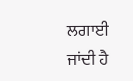ਲਗਾਈ ਜਾਂਦੀ ਹੈ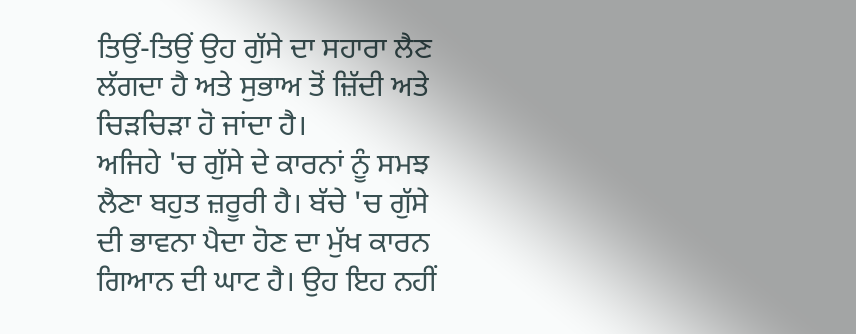ਤਿਉਂ-ਤਿਉਂ ਉਹ ਗੁੱਸੇ ਦਾ ਸਹਾਰਾ ਲੈਣ ਲੱਗਦਾ ਹੈ ਅਤੇ ਸੁਭਾਅ ਤੋਂ ਜ਼ਿੱਦੀ ਅਤੇ ਚਿੜਚਿੜਾ ਹੋ ਜਾਂਦਾ ਹੈ।
ਅਜਿਹੇ 'ਚ ਗੁੱਸੇ ਦੇ ਕਾਰਨਾਂ ਨੂੰ ਸਮਝ ਲੈਣਾ ਬਹੁਤ ਜ਼ਰੂਰੀ ਹੈ। ਬੱਚੇ 'ਚ ਗੁੱਸੇ ਦੀ ਭਾਵਨਾ ਪੈਦਾ ਹੋਣ ਦਾ ਮੁੱਖ ਕਾਰਨ ਗਿਆਨ ਦੀ ਘਾਟ ਹੈ। ਉਹ ਇਹ ਨਹੀਂ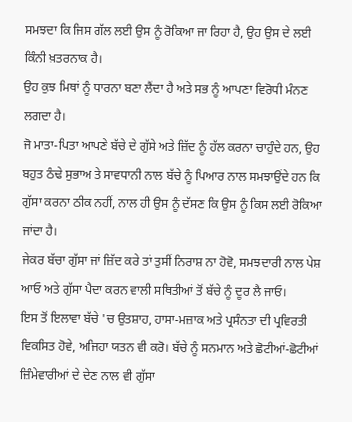ਸਮਝਦਾ ਕਿ ਜਿਸ ਗੱਲ ਲਈ ਉਸ ਨੂੰ ਰੋਕਿਆ ਜਾ ਰਿਹਾ ਹੈ, ਉਹ ਉਸ ਦੇ ਲਈ ਕਿੰਨੀ ਖ਼ਤਰਨਾਕ ਹੈ।
ਉਹ ਕੁਝ ਮਿਥਾਂ ਨੂੰ ਧਾਰਨਾ ਬਣਾ ਲੈਂਦਾ ਹੈ ਅਤੇ ਸਭ ਨੂੰ ਆਪਣਾ ਵਿਰੋਧੀ ਮੰਨਣ ਲਗਦਾ ਹੈ।
ਜੋ ਮਾਤਾ-ਪਿਤਾ ਆਪਣੇ ਬੱਚੇ ਦੇ ਗੁੱਸੇ ਅਤੇ ਜ਼ਿੱਦ ਨੂੰ ਹੱਲ ਕਰਨਾ ਚਾਹੁੰਦੇ ਹਨ, ਉਹ ਬਹੁਤ ਠੰਢੇ ਸੁਭਾਅ ਤੇ ਸਾਵਧਾਨੀ ਨਾਲ ਬੱਚੇ ਨੂੰ ਪਿਆਰ ਨਾਲ ਸਮਝਾਉਂਦੇ ਹਨ ਕਿ ਗੁੱਸਾ ਕਰਨਾ ਠੀਕ ਨਹੀਂ, ਨਾਲ ਹੀ ਉਸ ਨੂੰ ਦੱਸਣ ਕਿ ਉਸ ਨੂੰ ਕਿਸ ਲਈ ਰੋਕਿਆ ਜਾਂਦਾ ਹੈ।
ਜੇਕਰ ਬੱਚਾ ਗੁੱਸਾ ਜਾਂ ਜ਼ਿੱਦ ਕਰੇ ਤਾਂ ਤੁਸੀਂ ਨਿਰਾਸ਼ ਨਾ ਹੋਵੋ, ਸਮਝਦਾਰੀ ਨਾਲ ਪੇਸ਼ ਆਓ ਅਤੇ ਗੁੱਸਾ ਪੈਦਾ ਕਰਨ ਵਾਲੀ ਸਥਿਤੀਆਂ ਤੋਂ ਬੱਚੇ ਨੂੰ ਦੂਰ ਲੈ ਜਾਓ।
ਇਸ ਤੋਂ ਇਲਾਵਾ ਬੱਚੇ 'ਚ ਉਤਸ਼ਾਹ, ਹਾਸਾ-ਮਜ਼ਾਕ ਅਤੇ ਪ੍ਰਸੰਨਤਾ ਦੀ ਪ੍ਰਵਿਰਤੀ ਵਿਕਸਿਤ ਹੋਵੇ, ਅਜਿਹਾ ਯਤਨ ਵੀ ਕਰੋ। ਬੱਚੇ ਨੂੰ ਸਨਮਾਨ ਅਤੇ ਛੋਟੀਆਂ-ਛੋਟੀਆਂ ਜ਼ਿੰਮੇਵਾਰੀਆਂ ਦੇ ਦੇਣ ਨਾਲ ਵੀ ਗੁੱਸਾ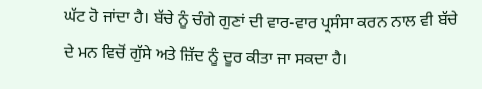ਘੱਟ ਹੋ ਜਾਂਦਾ ਹੈ। ਬੱਚੇ ਨੂੰ ਚੰਗੇ ਗੁਣਾਂ ਦੀ ਵਾਰ-ਵਾਰ ਪ੍ਰਸੰਸਾ ਕਰਨ ਨਾਲ ਵੀ ਬੱਚੇ ਦੇ ਮਨ ਵਿਚੋਂ ਗੁੱਸੇ ਅਤੇ ਜ਼ਿੱਦ ਨੂੰ ਦੂਰ ਕੀਤਾ ਜਾ ਸਕਦਾ ਹੈ।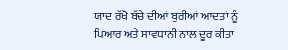ਯਾਦ ਰੱਖੋ ਬੱਚੇ ਦੀਆਂ ਬੁਰੀਆਂ ਆਦਤਾਂ ਨੂੰ ਪਿਆਰ ਅਤੇ ਸਾਵਧਾਨੀ ਨਾਲ ਦੂਰ ਕੀਤਾ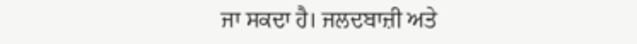ਜਾ ਸਕਦਾ ਹੈ। ਜਲਦਬਾਜ਼ੀ ਅਤੇ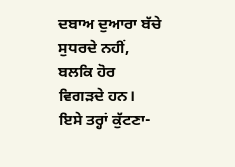ਦਬਾਅ ਦੁਆਰਾ ਬੱਚੇ ਸੁਧਰਦੇ ਨਹੀਂ, ਬਲਕਿ ਹੋਰ ਵਿਗੜਦੇ ਹਨ। ਇਸੇ ਤਰ੍ਹਾਂ ਕੁੱਟਣਾ-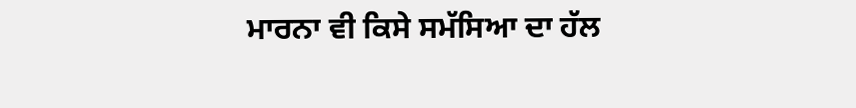ਮਾਰਨਾ ਵੀ ਕਿਸੇ ਸਮੱਸਿਆ ਦਾ ਹੱਲ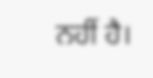ਨਹੀਂ ਹੈ।